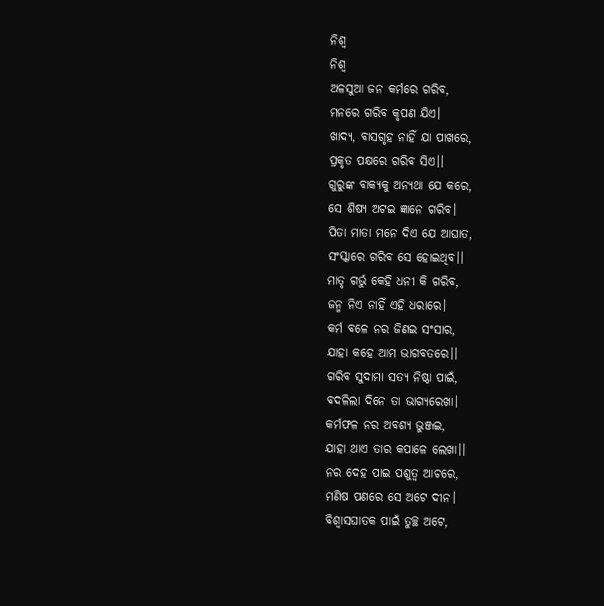ନିଶ୍ବ
ନିଶ୍ବ
ଅଳସୁଆ ଜନ କର୍ମରେ ଗରିବ,
ମନରେ ଗରିବ କୃପଣ ଯିଏ।
ଖାଦ୍ୟ, ବାସଗୃହ ନାହିଁ ଯା ପାଖରେ,
ପ୍ରକୃତ ପକ୍ଷରେ ଗରିବ ସିଏ।।
ଗୁରୁଙ୍କ ବାକ୍ଯକୁ ଅନ୍ୟଥା ଯେ କରେ,
ସେ ଶିଷ୍ଯ ଅଟଇ ଜ୍ଞାନେ ଗରିବ।
ପିତା ମାତା ମନେ ଦିଏ ଯେ ଆଘାତ,
ସଂସ୍କାରେ ଗରିବ ସେ ହୋଇଥିବ।।
ମାତୃ ଗର୍ଭୁ କେହି ଧନୀ କି ଗରିବ,
ଜନ୍ମ ନିଏ ନାହିଁ ଏହି ଧରାରେ।
କର୍ମ ବଳେ ନର ଜିଣଇ ସଂସାର,
ଯାହା କହେ ଆମ ଭାଗବତରେ।।
ଗରିବ ସୁଦାମା ସତ୍ଯ ନିଷ୍ଠା ପାଇଁ,
ବଦଳିଲା ଦିନେ ତା ଭାଗ୍ୟରେଖା।
କର୍ମଫଳ ନର ଅବଶ୍ୟ ଭୁଞ୍ଜଇ,
ଯାହା ଥାଏ ତାର କପାଳେ ଲେଖା।।
ନର ଦେହ ପାଇ ପଶୁତ୍ବ ଆଚରେ,
ମଣିଷ ପଣରେ ସେ ଅଟେ ଦୀନ।
ବିଶ୍ବାସଘାତକ ପାଇଁ ତୁଚ୍ଛ ଅଟେ,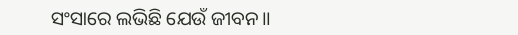ସଂସାରେ ଲଭିଛି ଯେଉଁ ଜୀବନ।।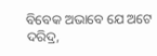ବିବେକ ଅଭାବେ ଯେ ଅଟେ ଦରିଦ୍ର,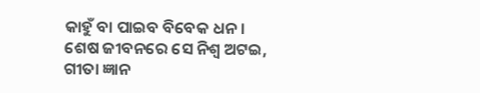କାହୁଁ ବା ପାଇବ ବିବେକ ଧନ।
ଶେଷ ଜୀବନରେ ସେ ନିଶ୍ବ ଅଟଇ,
ଗୀତା ଜ୍ଞାନ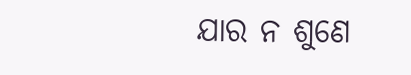ଯାର ନ ଶୁଣେ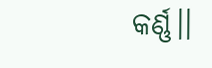କର୍ଣ୍ଣ।।